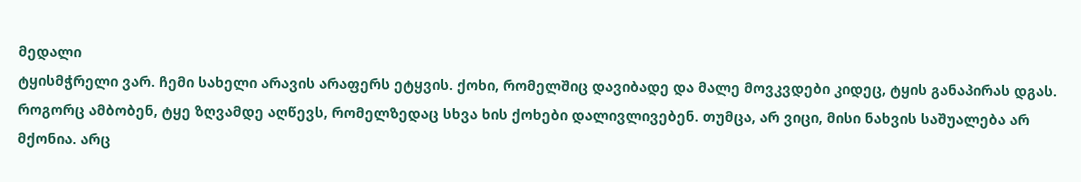მედალი
ტყისმჭრელი ვარ. ჩემი სახელი არავის არაფერს ეტყვის. ქოხი, რომელშიც დავიბადე და მალე მოვკვდები კიდეც, ტყის განაპირას დგას. როგორც ამბობენ, ტყე ზღვამდე აღწევს, რომელზედაც სხვა ხის ქოხები დალივლივებენ. თუმცა, არ ვიცი, მისი ნახვის საშუალება არ მქონია. არც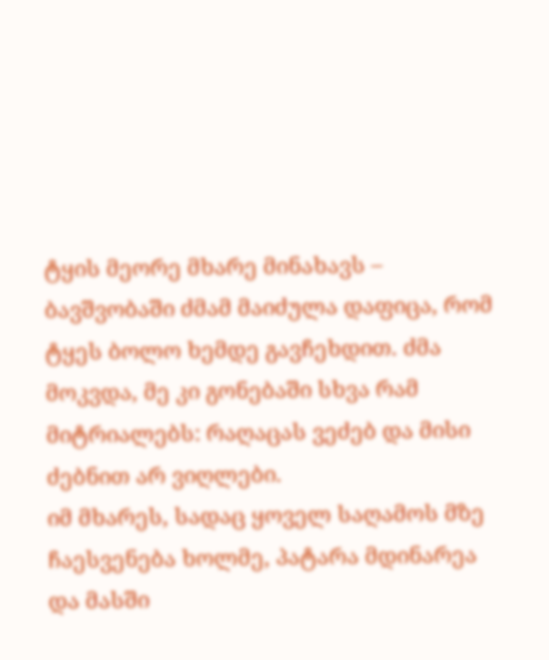ტყის მეორე მხარე მინახავს – ბავშვობაში ძმამ მაიძულა დაფიცა, რომ ტყეს ბოლო ხემდე გავჩეხდით. ძმა მოკვდა, მე კი გონებაში სხვა რამ მიტრიალებს: რაღაცას ვეძებ და მისი ძებნით არ ვიღლები.
იმ მხარეს, სადაც ყოველ საღამოს მზე ჩაესვენება ხოლმე, პატარა მდინარეა და მასში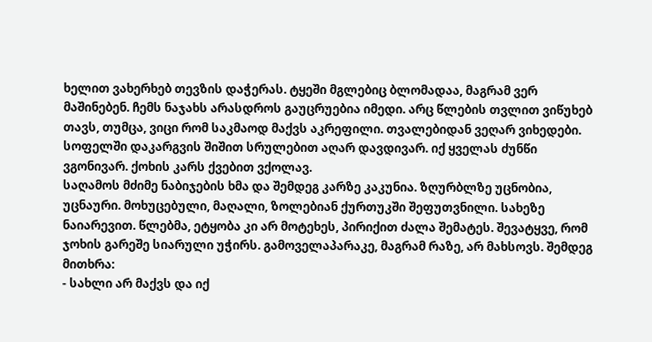ხელით ვახერხებ თევზის დაჭერას. ტყეში მგლებიც ბლომადაა, მაგრამ ვერ მაშინებენ. ჩემს ნაჯახს არასდროს გაუცრუებია იმედი. არც წლების თვლით ვიწუხებ თავს, თუმცა, ვიცი რომ საკმაოდ მაქვს აკრეფილი. თვალებიდან ვეღარ ვიხედები. სოფელში დაკარგვის შიშით სრულებით აღარ დავდივარ. იქ ყველას ძუნწი ვგონივარ. ქოხის კარს ქვებით ვქოლავ.
საღამოს მძიმე ნაბიჯების ხმა და შემდეგ კარზე კაკუნია. ზღურბლზე უცნობია, უცნაური. მოხუცებული, მაღალი, ზოლებიან ქურთუკში შეფუთვნილი. სახეზე ნაიარევით. წლებმა, ეტყობა კი არ მოტეხეს, პირიქით ძალა შემატეს. შევატყვე, რომ ჯოხის გარეშე სიარული უჭირს. გამოველაპარაკე, მაგრამ რაზე, არ მახსოვს. შემდეგ მითხრა:
- სახლი არ მაქვს და იქ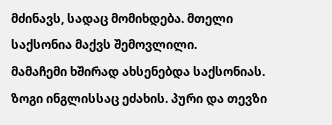მძინავს, სადაც მომიხდება. მთელი საქსონია მაქვს შემოვლილი.
მამაჩემი ხშირად ახსენებდა საქსონიას. ზოგი ინგლისსაც ეძახის. პური და თევზი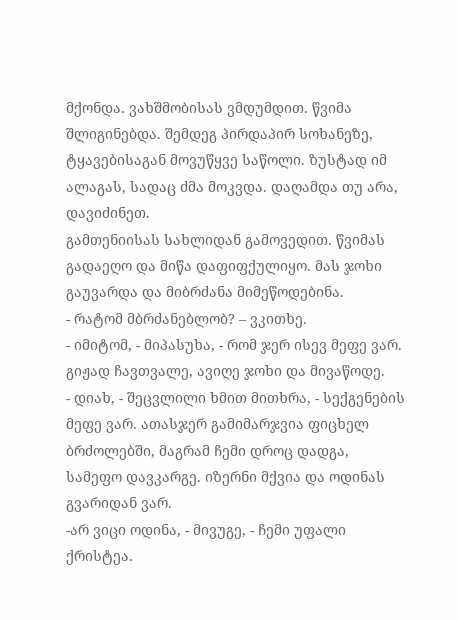მქონდა. ვახშმობისას ვმდუმდით. წვიმა შლიგინებდა. შემდეგ პირდაპირ სოხანეზე, ტყავებისაგან მოვუწყვე საწოლი. ზუსტად იმ ალაგას, სადაც ძმა მოკვდა. დაღამდა თუ არა, დავიძინეთ.
გამთენიისას სახლიდან გამოვედით. წვიმას გადაეღო და მიწა დაფიფქულიყო. მას ჯოხი გაუვარდა და მიბრძანა მიმეწოდებინა.
- რატომ მბრძანებლობ? – ვკითხე.
- იმიტომ, - მიპასუხა, - რომ ჯერ ისევ მეფე ვარ.
გიჟად ჩავთვალე, ავიღე ჯოხი და მივაწოდე.
- დიახ, - შეცვლილი ხმით მითხრა, - სექგენების მეფე ვარ. ათასჯერ გამიმარჯვია ფიცხელ ბრძოლებში, მაგრამ ჩემი დროც დადგა, სამეფო დავკარგე. იზერნი მქვია და ოდინას გვარიდან ვარ.
-არ ვიცი ოდინა, - მივუგე, - ჩემი უფალი ქრისტეა.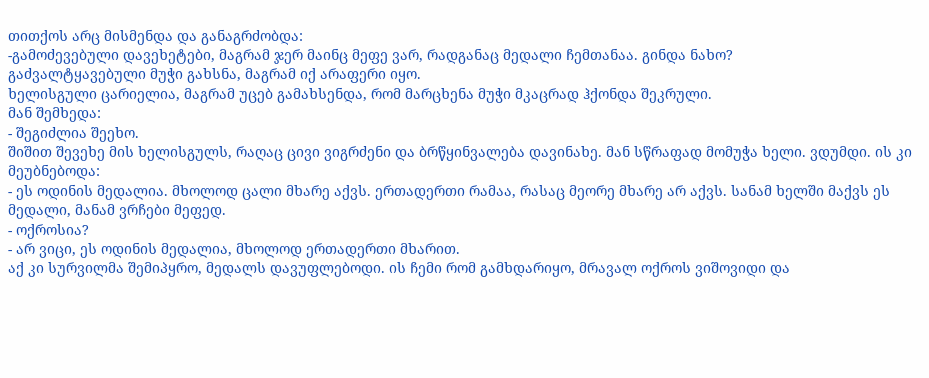თითქოს არც მისმენდა და განაგრძობდა:
-გამოძევებული დავეხეტები, მაგრამ ჯერ მაინც მეფე ვარ, რადგანაც მედალი ჩემთანაა. გინდა ნახო?
გაძვალტყავებული მუჭი გახსნა, მაგრამ იქ არაფერი იყო.
ხელისგული ცარიელია, მაგრამ უცებ გამახსენდა, რომ მარცხენა მუჭი მკაცრად ჰქონდა შეკრული.
მან შემხედა:
- შეგიძლია შეეხო.
შიშით შევეხე მის ხელისგულს, რაღაც ცივი ვიგრძენი და ბრწყინვალება დავინახე. მან სწრაფად მომუჭა ხელი. ვდუმდი. ის კი მეუბნებოდა:
- ეს ოდინის მედალია. მხოლოდ ცალი მხარე აქვს. ერთადერთი რამაა, რასაც მეორე მხარე არ აქვს. სანამ ხელში მაქვს ეს მედალი, მანამ ვრჩები მეფედ.
- ოქროსია?
- არ ვიცი, ეს ოდინის მედალია, მხოლოდ ერთადერთი მხარით.
აქ კი სურვილმა შემიპყრო, მედალს დავუფლებოდი. ის ჩემი რომ გამხდარიყო, მრავალ ოქროს ვიშოვიდი და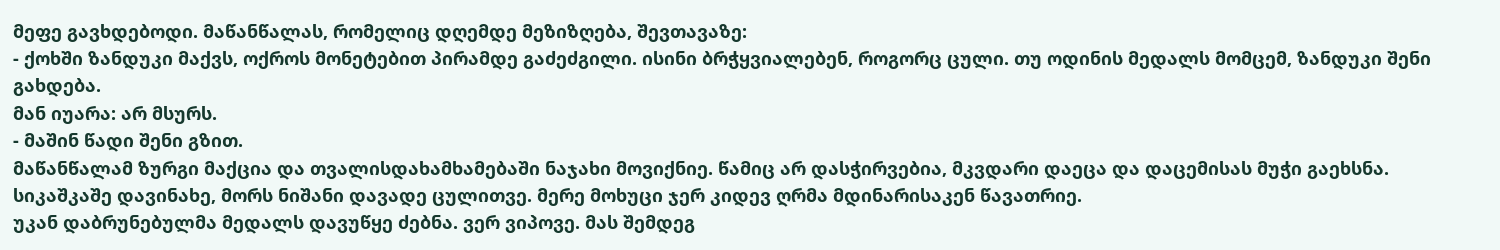მეფე გავხდებოდი. მაწანწალას, რომელიც დღემდე მეზიზღება, შევთავაზე:
- ქოხში ზანდუკი მაქვს, ოქროს მონეტებით პირამდე გაძეძგილი. ისინი ბრჭყვიალებენ, როგორც ცული. თუ ოდინის მედალს მომცემ, ზანდუკი შენი გახდება.
მან იუარა: არ მსურს.
- მაშინ წადი შენი გზით.
მაწანწალამ ზურგი მაქცია და თვალისდახამხამებაში ნაჯახი მოვიქნიე. წამიც არ დასჭირვებია, მკვდარი დაეცა და დაცემისას მუჭი გაეხსნა. სიკაშკაშე დავინახე, მორს ნიშანი დავადე ცულითვე. მერე მოხუცი ჯერ კიდევ ღრმა მდინარისაკენ წავათრიე.
უკან დაბრუნებულმა მედალს დავუწყე ძებნა. ვერ ვიპოვე. მას შემდეგ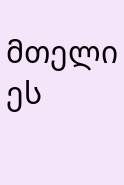მთელი ეს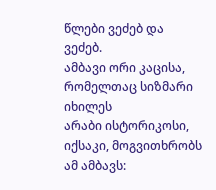წლები ვეძებ და ვეძებ.
ამბავი ორი კაცისა, რომელთაც სიზმარი იხილეს
არაბი ისტორიკოსი, იქსაკი, მოგვითხრობს ამ ამბავს: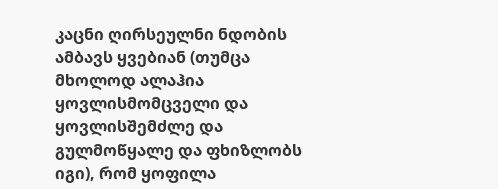კაცნი ღირსეულნი ნდობის ამბავს ყვებიან (თუმცა მხოლოდ ალაჰია ყოვლისმომცველი და ყოვლისშემძლე და გულმოწყალე და ფხიზლობს იგი), რომ ყოფილა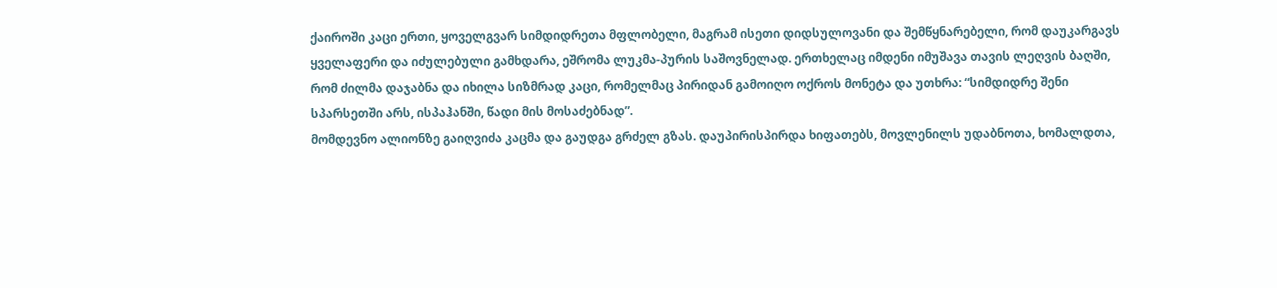ქაიროში კაცი ერთი, ყოველგვარ სიმდიდრეთა მფლობელი, მაგრამ ისეთი დიდსულოვანი და შემწყნარებელი, რომ დაუკარგავს ყველაფერი და იძულებული გამხდარა, ეშრომა ლუკმა-პურის საშოვნელად. ერთხელაც იმდენი იმუშავა თავის ლეღვის ბაღში, რომ ძილმა დაჯაბნა და იხილა სიზმრად კაცი, რომელმაც პირიდან გამოიღო ოქროს მონეტა და უთხრა: “სიმდიდრე შენი სპარსეთში არს, ისპაჰანში, წადი მის მოსაძებნად”.
მომდევნო ალიონზე გაიღვიძა კაცმა და გაუდგა გრძელ გზას. დაუპირისპირდა ხიფათებს, მოვლენილს უდაბნოთა, ხომალდთა,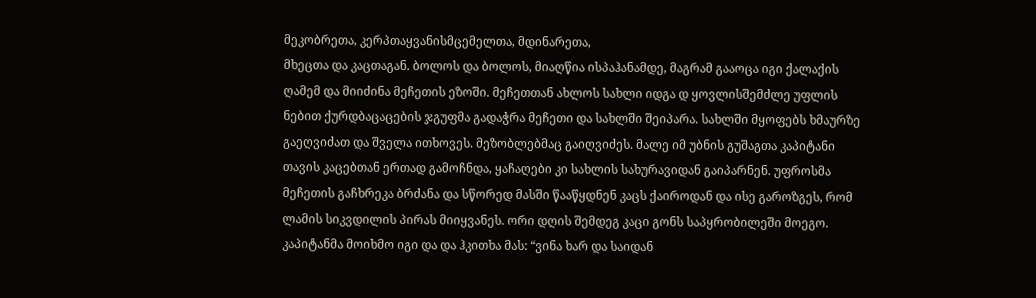მეკობრეთა, კერპთაყვანისმცემელთა, მდინარეთა,
მხეცთა და კაცთაგან. ბოლოს და ბოლოს, მიაღწია ისპაჰანამდე, მაგრამ გააოცა იგი ქალაქის ღამემ და მიიძინა მეჩეთის ეზოში. მეჩეთთან ახლოს სახლი იდგა დ ყოვლისშემძლე უფლის ნებით ქურდბაცაცების ჯგუფმა გადაჭრა მეჩეთი და სახლში შეიპარა. სახლში მყოფებს ხმაურზე გაეღვიძათ და შველა ითხოვეს. მეზობლებმაც გაიღვიძეს. მალე იმ უბნის გუშაგთა კაპიტანი თავის კაცებთან ერთად გამოჩნდა, ყაჩაღები კი სახლის სახურავიდან გაიპარნენ. უფროსმა მეჩეთის გაჩხრეკა ბრძანა და სწორედ მასში წააწყდნენ კაცს ქაიროდან და ისე გაროზგეს, რომ ლამის სიკვდილის პირას მიიყვანეს. ორი დღის შემდეგ კაცი გონს საპყრობილეში მოეგო. კაპიტანმა მოიხმო იგი და და ჰკითხა მას: “ვინა ხარ და საიდან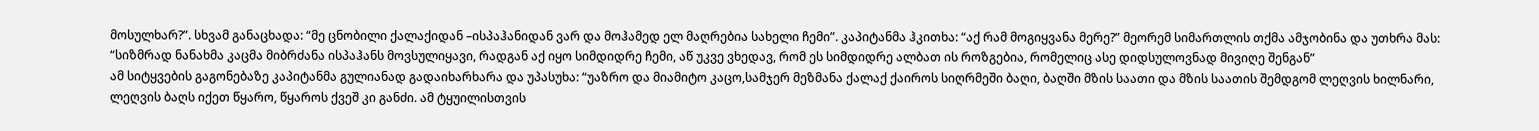მოსულხარ?”. სხვამ განაცხადა: “მე ცნობილი ქალაქიდან –ისპაჰანიდან ვარ და მოჰამედ ელ მაღრებია სახელი ჩემი”. კაპიტანმა ჰკითხა: “აქ რამ მოგიყვანა მერე?” მეორემ სიმართლის თქმა ამჯობინა და უთხრა მას: “სიზმრად ნანახმა კაცმა მიბრძანა ისპაჰანს მოვსულიყავი, რადგან აქ იყო სიმდიდრე ჩემი, აწ უკვე ვხედავ, რომ ეს სიმდიდრე ალბათ ის როზგებია, რომელიც ასე დიდსულოვნად მივიღე შენგან”
ამ სიტყვების გაგონებაზე კაპიტანმა გულიანად გადაიხარხარა და უპასუხა: “უაზრო და მიამიტო კაცო,სამჯერ მეზმანა ქალაქ ქაიროს სიღრმეში ბაღი, ბაღში მზის საათი და მზის საათის შემდგომ ლეღვის ხილნარი, ლეღვის ბაღს იქეთ წყარო, წყაროს ქვეშ კი განძი. ამ ტყუილისთვის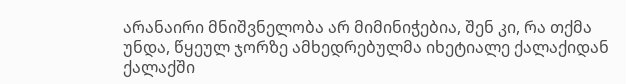არანაირი მნიშვნელობა არ მიმინიჭებია, შენ კი, რა თქმა უნდა, წყეულ ჯორზე ამხედრებულმა იხეტიალე ქალაქიდან ქალაქში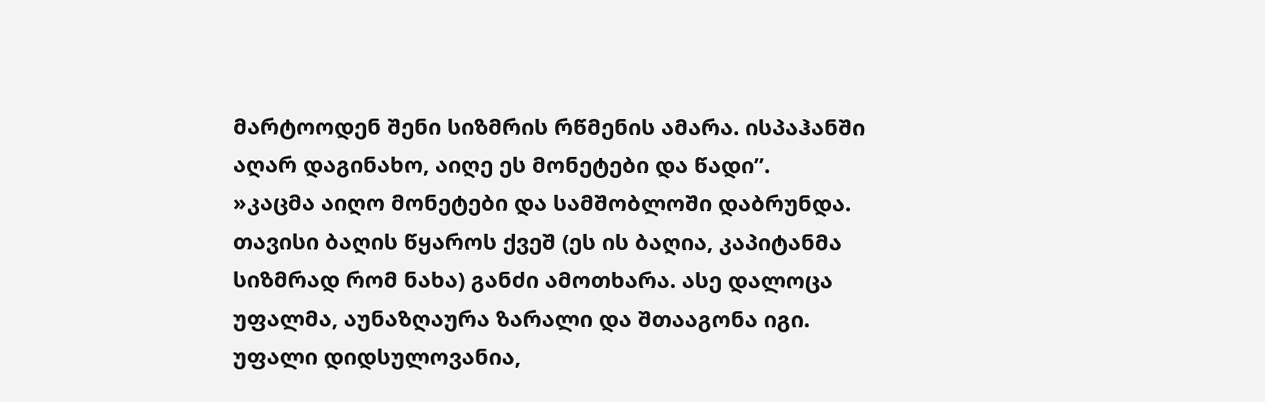მარტოოდენ შენი სიზმრის რწმენის ამარა. ისპაჰანში აღარ დაგინახო, აიღე ეს მონეტები და წადი”.
»კაცმა აიღო მონეტები და სამშობლოში დაბრუნდა. თავისი ბაღის წყაროს ქვეშ (ეს ის ბაღია, კაპიტანმა სიზმრად რომ ნახა) განძი ამოთხარა. ასე დალოცა უფალმა, აუნაზღაურა ზარალი და შთააგონა იგი. უფალი დიდსულოვანია,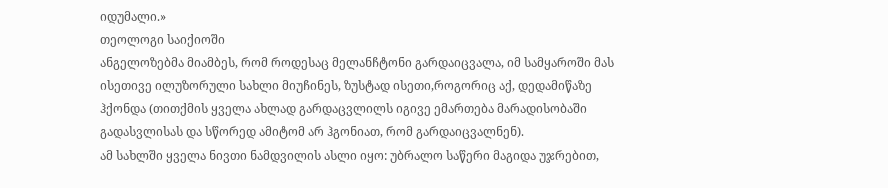იდუმალი.»
თეოლოგი საიქიოში
ანგელოზებმა მიამბეს, რომ როდესაც მელანჩტონი გარდაიცვალა, იმ სამყაროში მას ისეთივე ილუზორული სახლი მიუჩინეს, ზუსტად ისეთი,როგორიც აქ, დედამიწაზე ჰქონდა (თითქმის ყველა ახლად გარდაცვლილს იგივე ემართება მარადისობაში გადასვლისას და სწორედ ამიტომ არ ჰგონიათ, რომ გარდაიცვალნენ).
ამ სახლში ყველა ნივთი ნამდვილის ასლი იყო: უბრალო საწერი მაგიდა უჯრებით,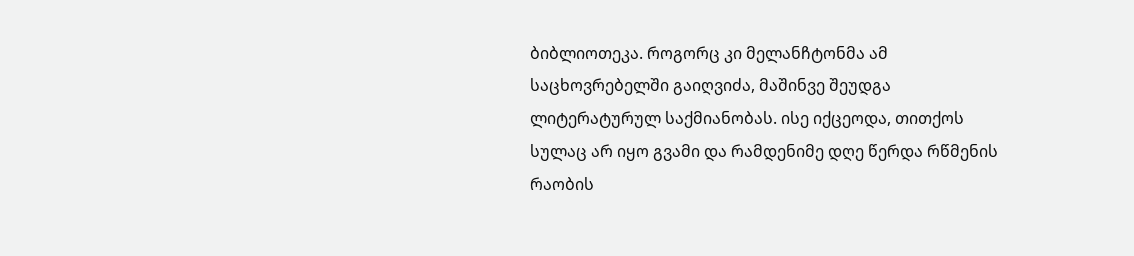ბიბლიოთეკა. როგორც კი მელანჩტონმა ამ საცხოვრებელში გაიღვიძა, მაშინვე შეუდგა ლიტერატურულ საქმიანობას. ისე იქცეოდა, თითქოს სულაც არ იყო გვამი და რამდენიმე დღე წერდა რწმენის რაობის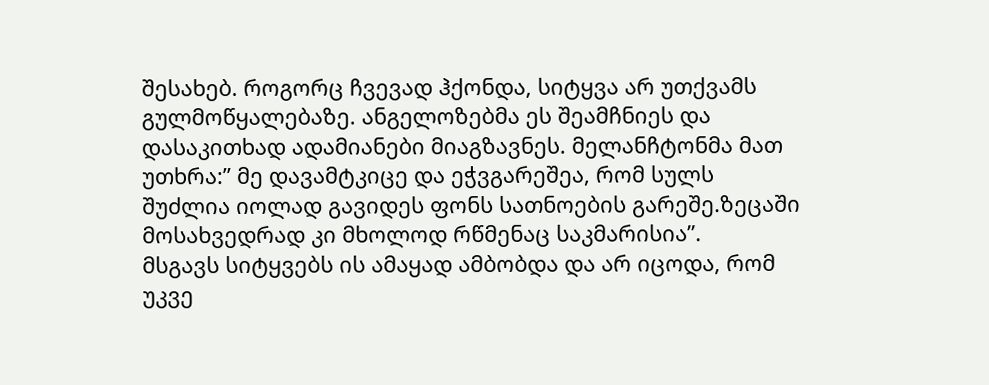შესახებ. როგორც ჩვევად ჰქონდა, სიტყვა არ უთქვამს გულმოწყალებაზე. ანგელოზებმა ეს შეამჩნიეს და დასაკითხად ადამიანები მიაგზავნეს. მელანჩტონმა მათ უთხრა:” მე დავამტკიცე და ეჭვგარეშეა, რომ სულს შუძლია იოლად გავიდეს ფონს სათნოების გარეშე.ზეცაში მოსახვედრად კი მხოლოდ რწმენაც საკმარისია”.
მსგავს სიტყვებს ის ამაყად ამბობდა და არ იცოდა, რომ უკვე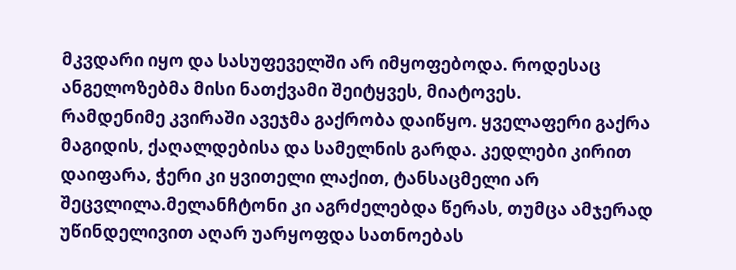მკვდარი იყო და სასუფეველში არ იმყოფებოდა. როდესაც ანგელოზებმა მისი ნათქვამი შეიტყვეს, მიატოვეს.
რამდენიმე კვირაში ავეჯმა გაქრობა დაიწყო. ყველაფერი გაქრა მაგიდის, ქაღალდებისა და სამელნის გარდა. კედლები კირით დაიფარა, ჭერი კი ყვითელი ლაქით, ტანსაცმელი არ შეცვლილა.მელანჩტონი კი აგრძელებდა წერას, თუმცა ამჯერად უწინდელივით აღარ უარყოფდა სათნოებას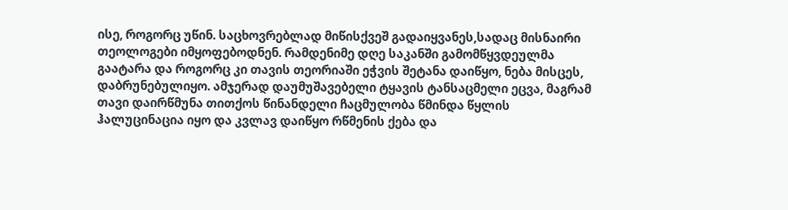ისე, როგორც უწინ. საცხოვრებლად მიწისქვეშ გადაიყვანეს,სადაც მისნაირი თეოლოგები იმყოფებოდნენ. რამდენიმე დღე საკანში გამომწყვდეულმა გაატარა და როგორც კი თავის თეორიაში ეჭვის შეტანა დაიწყო, ნება მისცეს, დაბრუნებულიყო. ამჯერად დაუმუშავებელი ტყავის ტანსაცმელი ეცვა, მაგრამ თავი დაირწმუნა თითქოს წინანდელი ჩაცმულობა წმინდა წყლის ჰალუცინაცია იყო და კვლავ დაიწყო რწმენის ქება და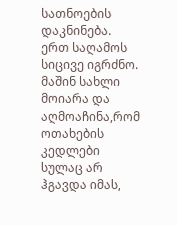სათნოების დაკნინება. ერთ საღამოს სიცივე იგრძნო. მაშინ სახლი მოიარა და აღმოაჩინა,რომ ოთახების კედლები სულაც არ ჰგავდა იმას,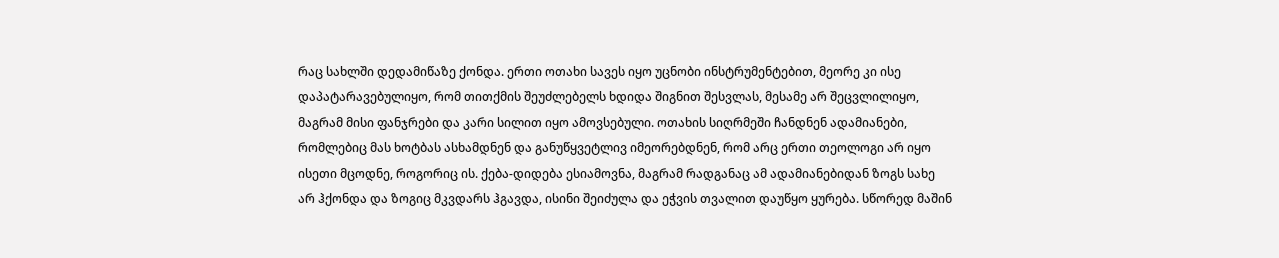რაც სახლში დედამიწაზე ქონდა. ერთი ოთახი სავეს იყო უცნობი ინსტრუმენტებით, მეორე კი ისე დაპატარავებულიყო, რომ თითქმის შეუძლებელს ხდიდა შიგნით შესვლას, მესამე არ შეცვლილიყო, მაგრამ მისი ფანჯრები და კარი სილით იყო ამოვსებული. ოთახის სიღრმეში ჩანდნენ ადამიანები, რომლებიც მას ხოტბას ასხამდნენ და განუწყვეტლივ იმეორებდნენ, რომ არც ერთი თეოლოგი არ იყო ისეთი მცოდნე, როგორიც ის. ქება-დიდება ესიამოვნა, მაგრამ რადგანაც ამ ადამიანებიდან ზოგს სახე არ ჰქონდა და ზოგიც მკვდარს ჰგავდა, ისინი შეიძულა და ეჭვის თვალით დაუწყო ყურება. სწორედ მაშინ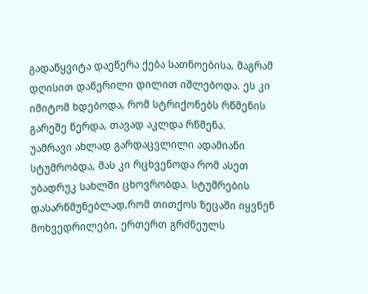გადაწყვიტა დაეწერა ქება სათნოებისა, მაგრამ დღისით დაწერილი დილით იშლებოდა. ეს კი იმიტომ ხდებოდა, რომ სტრიქონებს რწმენის გარეშე წერდა, თავად აკლდა რწმენა.
უამრავი ახლად გარდაცვლილი ადამიანი სტუმრობდა, მას კი რცხვენოდა რომ ასეთ უბადრუკ სახლში ცხოვრობდა. სტუმრების დასარწმუნებლად,რომ თითქოს ზეცაში იყვნენ მოხვედრილები, ერთერთ გრძნეულს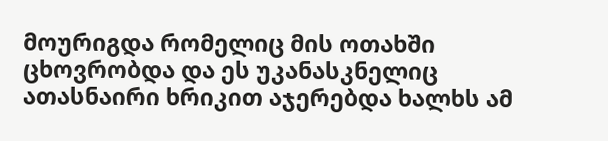მოურიგდა რომელიც მის ოთახში ცხოვრობდა და ეს უკანასკნელიც ათასნაირი ხრიკით აჯერებდა ხალხს ამ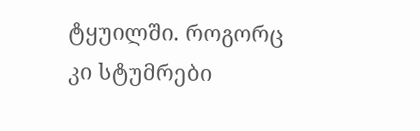ტყუილში. როგორც კი სტუმრები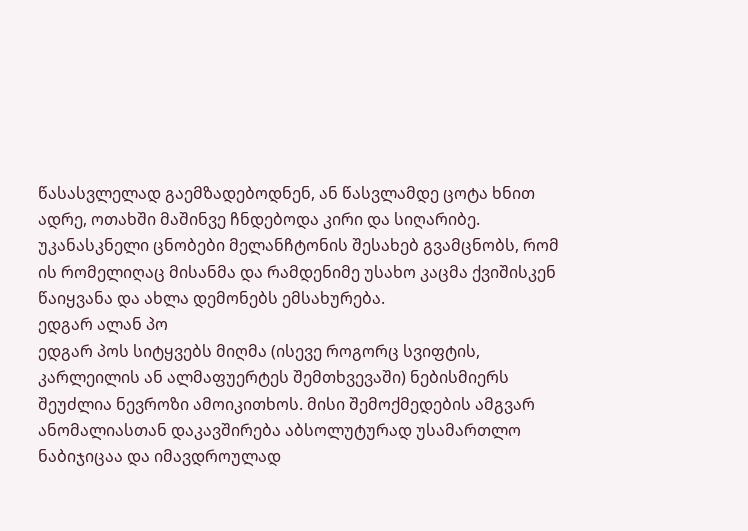წასასვლელად გაემზადებოდნენ, ან წასვლამდე ცოტა ხნით ადრე, ოთახში მაშინვე ჩნდებოდა კირი და სიღარიბე.
უკანასკნელი ცნობები მელანჩტონის შესახებ გვამცნობს, რომ ის რომელიღაც მისანმა და რამდენიმე უსახო კაცმა ქვიშისკენ წაიყვანა და ახლა დემონებს ემსახურება.
ედგარ ალან პო
ედგარ პოს სიტყვებს მიღმა (ისევე როგორც სვიფტის, კარლეილის ან ალმაფუერტეს შემთხვევაში) ნებისმიერს შეუძლია ნევროზი ამოიკითხოს. მისი შემოქმედების ამგვარ ანომალიასთან დაკავშირება აბსოლუტურად უსამართლო ნაბიჯიცაა და იმავდროულად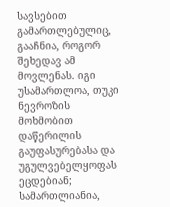სავსებით გამართლებულიც, გააჩნია, როგორ შეხედავ ამ მოვლენას. იგი უსამართლოა, თუკი ნევროზის მოხმობით დაწერილის გაუფასურებასა და უგულვებელყოფას ეცდებიან; სამართლიანია,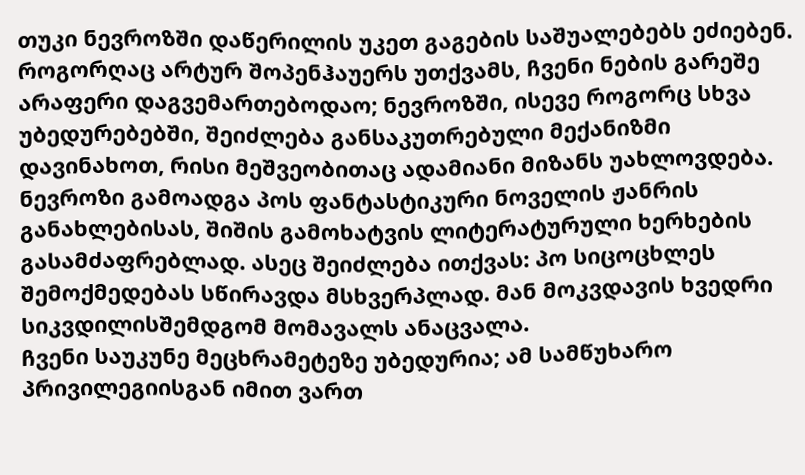თუკი ნევროზში დაწერილის უკეთ გაგების საშუალებებს ეძიებენ. როგორღაც არტურ შოპენჰაუერს უთქვამს, ჩვენი ნების გარეშე არაფერი დაგვემართებოდაო; ნევროზში, ისევე როგორც სხვა უბედურებებში, შეიძლება განსაკუთრებული მექანიზმი დავინახოთ, რისი მეშვეობითაც ადამიანი მიზანს უახლოვდება. ნევროზი გამოადგა პოს ფანტასტიკური ნოველის ჟანრის განახლებისას, შიშის გამოხატვის ლიტერატურული ხერხების გასამძაფრებლად. ასეც შეიძლება ითქვას: პო სიცოცხლეს შემოქმედებას სწირავდა მსხვერპლად. მან მოკვდავის ხვედრი სიკვდილისშემდგომ მომავალს ანაცვალა.
ჩვენი საუკუნე მეცხრამეტეზე უბედურია; ამ სამწუხარო პრივილეგიისგან იმით ვართ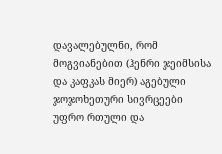დავალებულნი, რომ მოგვიანებით (ჰენრი ჯეიმსისა და კაფკას მიერ) აგებული ჯოჯოხეთური სივრცეები უფრო რთული და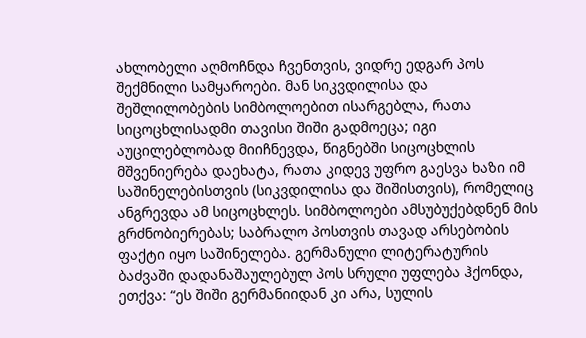ახლობელი აღმოჩნდა ჩვენთვის, ვიდრე ედგარ პოს შექმნილი სამყაროები. მან სიკვდილისა და შეშლილობების სიმბოლოებით ისარგებლა, რათა სიცოცხლისადმი თავისი შიში გადმოეცა; იგი აუცილებლობად მიიჩნევდა, წიგნებში სიცოცხლის მშვენიერება დაეხატა, რათა კიდევ უფრო გაესვა ხაზი იმ საშინელებისთვის (სიკვდილისა და შიშისთვის), რომელიც ანგრევდა ამ სიცოცხლეს. სიმბოლოები ამსუბუქებდნენ მის გრძნობიერებას; საბრალო პოსთვის თავად არსებობის ფაქტი იყო საშინელება. გერმანული ლიტერატურის ბაძვაში დადანაშაულებულ პოს სრული უფლება ჰქონდა, ეთქვა: “ეს შიში გერმანიიდან კი არა, სულის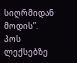სიღრმიდან მოდის”.
პოს ლექსებზე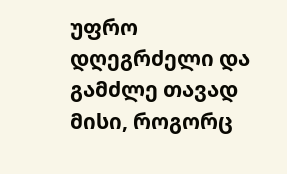უფრო დღეგრძელი და გამძლე თავად მისი, როგორც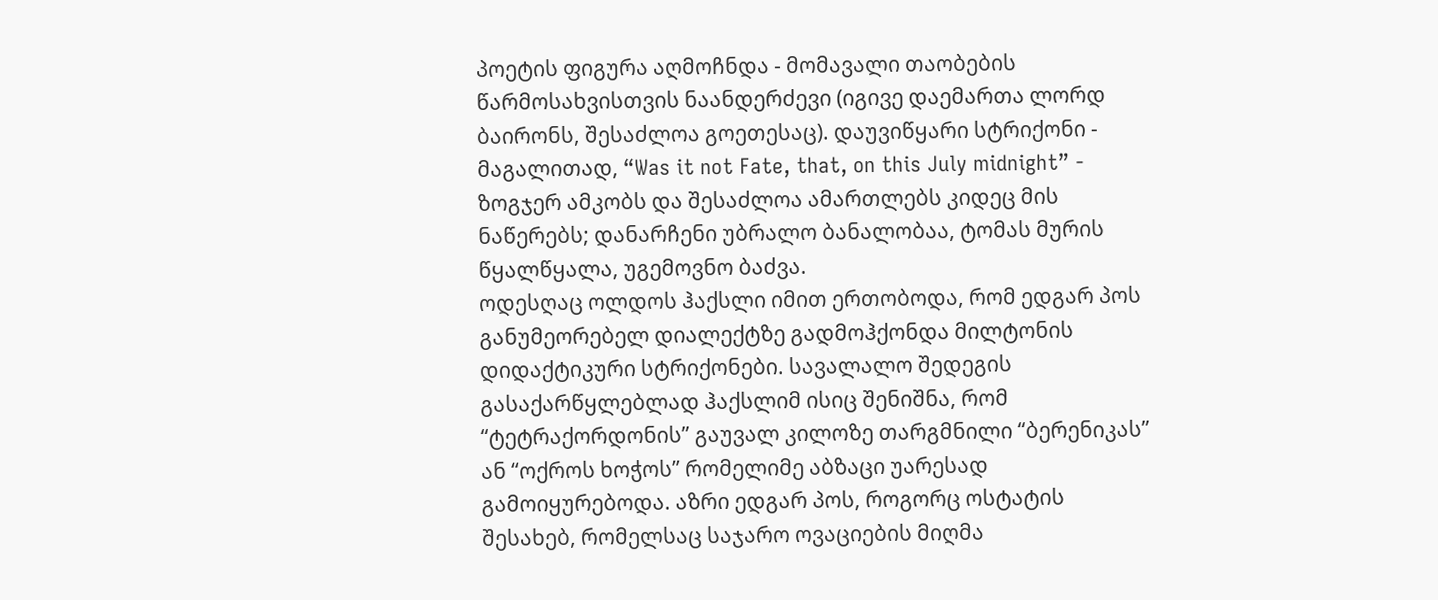პოეტის ფიგურა აღმოჩნდა - მომავალი თაობების წარმოსახვისთვის ნაანდერძევი (იგივე დაემართა ლორდ ბაირონს, შესაძლოა გოეთესაც). დაუვიწყარი სტრიქონი - მაგალითად, “Was it not Fate, that, on this July midnight” - ზოგჯერ ამკობს და შესაძლოა ამართლებს კიდეც მის ნაწერებს; დანარჩენი უბრალო ბანალობაა, ტომას მურის წყალწყალა, უგემოვნო ბაძვა.
ოდესღაც ოლდოს ჰაქსლი იმით ერთობოდა, რომ ედგარ პოს განუმეორებელ დიალექტზე გადმოჰქონდა მილტონის დიდაქტიკური სტრიქონები. სავალალო შედეგის გასაქარწყლებლად ჰაქსლიმ ისიც შენიშნა, რომ “ტეტრაქორდონის” გაუვალ კილოზე თარგმნილი “ბერენიკას” ან “ოქროს ხოჭოს” რომელიმე აბზაცი უარესად გამოიყურებოდა. აზრი ედგარ პოს, როგორც ოსტატის შესახებ, რომელსაც საჯარო ოვაციების მიღმა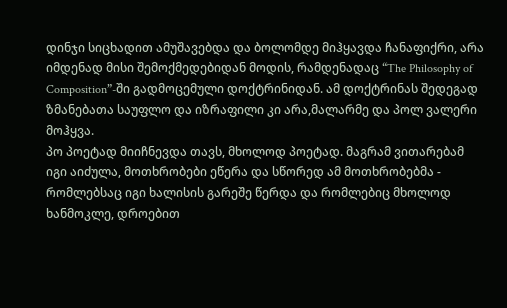დინჯი სიცხადით ამუშავებდა და ბოლომდე მიჰყავდა ჩანაფიქრი, არა იმდენად მისი შემოქმედებიდან მოდის, რამდენადაც “The Philosophy of Composition”-ში გადმოცემული დოქტრინიდან. ამ დოქტრინას შედეგად ზმანებათა საუფლო და იზრაფილი კი არა,მალარმე და პოლ ვალერი მოჰყვა.
პო პოეტად მიიჩნევდა თავს, მხოლოდ პოეტად. მაგრამ ვითარებამ იგი აიძულა, მოთხრობები ეწერა და სწორედ ამ მოთხრობებმა - რომლებსაც იგი ხალისის გარეშე წერდა და რომლებიც მხოლოდ ხანმოკლე, დროებით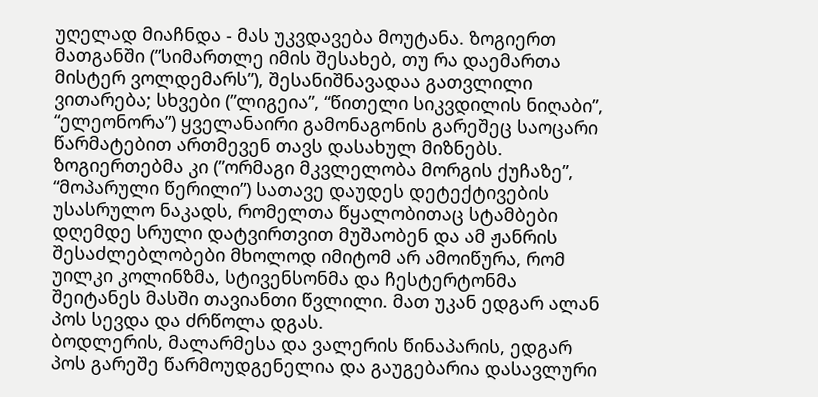უღელად მიაჩნდა - მას უკვდავება მოუტანა. ზოგიერთ მათგანში (”სიმართლე იმის შესახებ, თუ რა დაემართა მისტერ ვოლდემარს”), შესანიშნავადაა გათვლილი ვითარება; სხვები (”ლიგეია”, “წითელი სიკვდილის ნიღაბი”, “ელეონორა”) ყველანაირი გამონაგონის გარეშეც საოცარი წარმატებით ართმევენ თავს დასახულ მიზნებს. ზოგიერთებმა კი (”ორმაგი მკვლელობა მორგის ქუჩაზე”, “მოპარული წერილი”) სათავე დაუდეს დეტექტივების უსასრულო ნაკადს, რომელთა წყალობითაც სტამბები დღემდე სრული დატვირთვით მუშაობენ და ამ ჟანრის შესაძლებლობები მხოლოდ იმიტომ არ ამოიწურა, რომ უილკი კოლინზმა, სტივენსონმა და ჩესტერტონმა შეიტანეს მასში თავიანთი წვლილი. მათ უკან ედგარ ალან პოს სევდა და ძრწოლა დგას.
ბოდლერის, მალარმესა და ვალერის წინაპარის, ედგარ პოს გარეშე წარმოუდგენელია და გაუგებარია დასავლური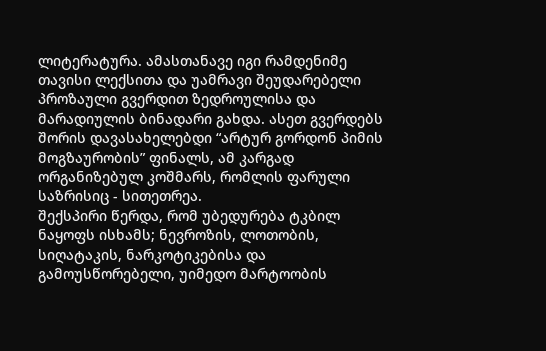ლიტერატურა. ამასთანავე იგი რამდენიმე თავისი ლექსითა და უამრავი შეუდარებელი პროზაული გვერდით ზედროულისა და მარადიულის ბინადარი გახდა. ასეთ გვერდებს შორის დავასახელებდი “არტურ გორდონ პიმის მოგზაურობის” ფინალს, ამ კარგად ორგანიზებულ კოშმარს, რომლის ფარული საზრისიც - სითეთრეა.
შექსპირი წერდა, რომ უბედურება ტკბილ ნაყოფს ისხამს; ნევროზის, ლოთობის, სიღატაკის, ნარკოტიკებისა და გამოუსწორებელი, უიმედო მარტოობის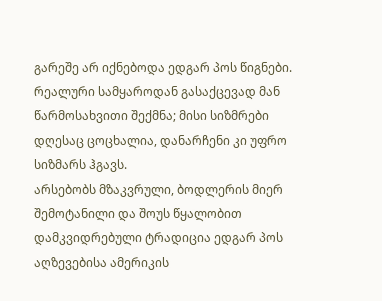გარეშე არ იქნებოდა ედგარ პოს წიგნები. რეალური სამყაროდან გასაქცევად მან წარმოსახვითი შექმნა; მისი სიზმრები დღესაც ცოცხალია, დანარჩენი კი უფრო სიზმარს ჰგავს.
არსებობს მზაკვრული, ბოდლერის მიერ შემოტანილი და შოუს წყალობით დამკვიდრებული ტრადიცია ედგარ პოს აღზევებისა ამერიკის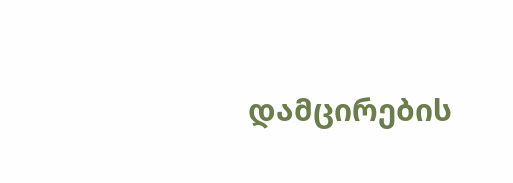დამცირების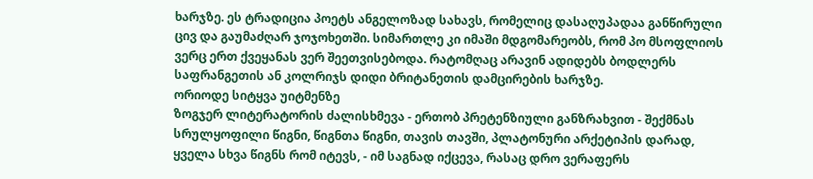ხარჯზე. ეს ტრადიცია პოეტს ანგელოზად სახავს, რომელიც დასაღუპადაა განწირული ცივ და გაუმაძღარ ჯოჯოხეთში. სიმართლე კი იმაში მდგომარეობს, რომ პო მსოფლიოს ვერც ერთ ქვეყანას ვერ შეეთვისებოდა. რატომღაც არავინ ადიდებს ბოდლერს საფრანგეთის ან კოლრიჯს დიდი ბრიტანეთის დამცირების ხარჯზე.
ორიოდე სიტყვა უიტმენზე
ზოგჯერ ლიტერატორის ძალისხმევა - ერთობ პრეტენზიული განზრახვით - შექმნას სრულყოფილი წიგნი, წიგნთა წიგნი, თავის თავში, პლატონური არქეტიპის დარად, ყველა სხვა წიგნს რომ იტევს, - იმ საგნად იქცევა, რასაც დრო ვერაფერს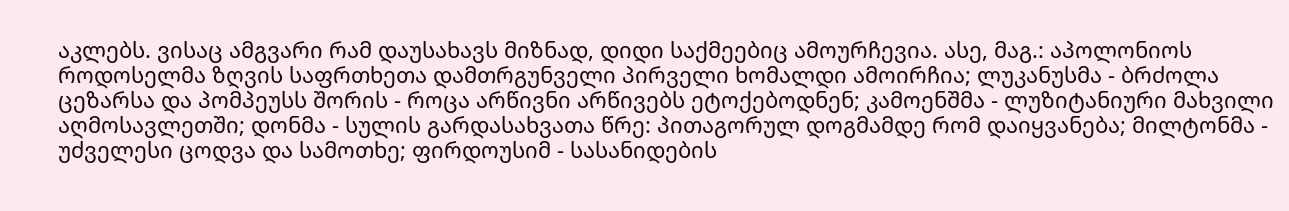აკლებს. ვისაც ამგვარი რამ დაუსახავს მიზნად, დიდი საქმეებიც ამოურჩევია. ასე, მაგ.: აპოლონიოს როდოსელმა ზღვის საფრთხეთა დამთრგუნველი პირველი ხომალდი ამოირჩია; ლუკანუსმა - ბრძოლა ცეზარსა და პომპეუსს შორის - როცა არწივნი არწივებს ეტოქებოდნენ; კამოენშმა - ლუზიტანიური მახვილი აღმოსავლეთში; დონმა - სულის გარდასახვათა წრე: პითაგორულ დოგმამდე რომ დაიყვანება; მილტონმა - უძველესი ცოდვა და სამოთხე; ფირდოუსიმ - სასანიდების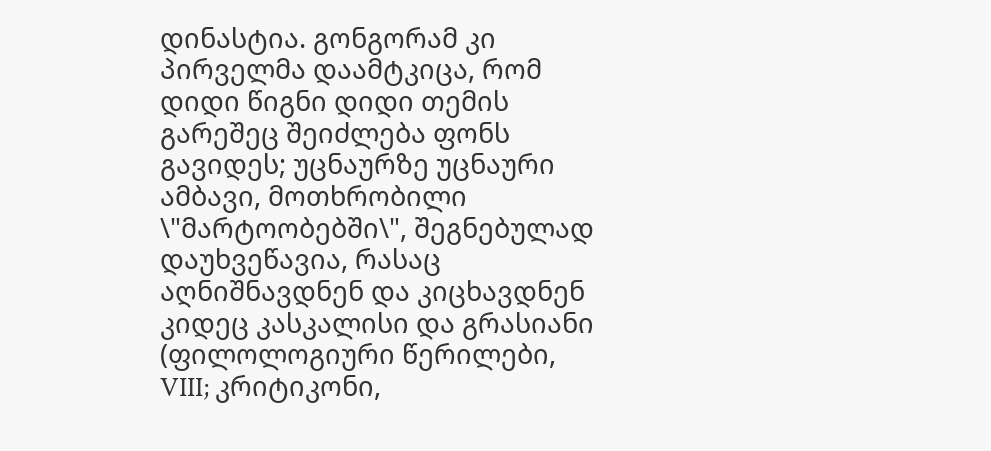დინასტია. გონგორამ კი პირველმა დაამტკიცა, რომ დიდი წიგნი დიდი თემის გარეშეც შეიძლება ფონს გავიდეს; უცნაურზე უცნაური ამბავი, მოთხრობილი \"მარტოობებში\", შეგნებულად დაუხვეწავია, რასაც აღნიშნავდნენ და კიცხავდნენ კიდეც კასკალისი და გრასიანი (ფილოლოგიური წერილები, VIII; კრიტიკონი,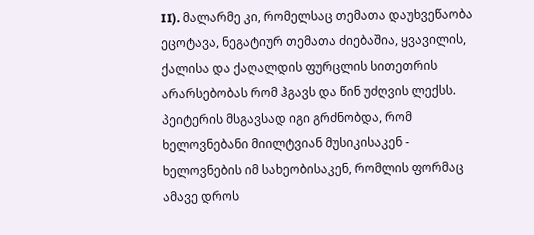II). მალარმე კი, რომელსაც თემათა დაუხვეწაობა ეცოტავა, ნეგატიურ თემათა ძიებაშია, ყვავილის, ქალისა და ქაღალდის ფურცლის სითეთრის არარსებობას რომ ჰგავს და წინ უძღვის ლექსს. პეიტერის მსგავსად იგი გრძნობდა, რომ ხელოვნებანი მიილტვიან მუსიკისაკენ - ხელოვნების იმ სახეობისაკენ, რომლის ფორმაც ამავე დროს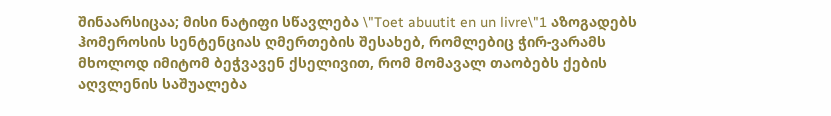შინაარსიცაა; მისი ნატიფი სწავლება \"Toet abuutit en un livre\"1 აზოგადებს ჰომეროსის სენტენციას ღმერთების შესახებ, რომლებიც ჭირ-ვარამს მხოლოდ იმიტომ ბეჭვავენ ქსელივით, რომ მომავალ თაობებს ქების აღვლენის საშუალება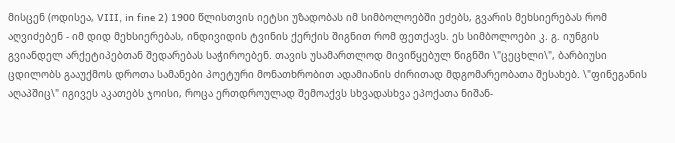მისცენ (ოდისეა, VIII, in fine 2) 1900 წლისთვის იეტსი უზადობას იმ სიმბოლოებში ეძებს, გვარის მეხსიერებას რომ აღვიძებენ - იმ დიდ მეხსიერებას, ინდივიდის ტვინის ქერქის შიგნით რომ ფეთქავს. ეს სიმბოლოები კ. გ. იუნგის გვიანდელ არქეტიპებთან შედარებას საჭიროებენ. თავის უსამართლოდ მივიწყებულ წიგნში \"ცეცხლი\", ბარბიუსი ცდილობს გააუქმოს დროთა სამანები პოეტური მონათხრობით ადამიანის ძირითად მდგომარეობათა შესახებ. \"ფინეგანის აღაპშიც\" იგივეს აკათებს ჯოისი, როცა ერთდროულად შემოაქვს სხვადასხვა ეპოქათა ნიშან-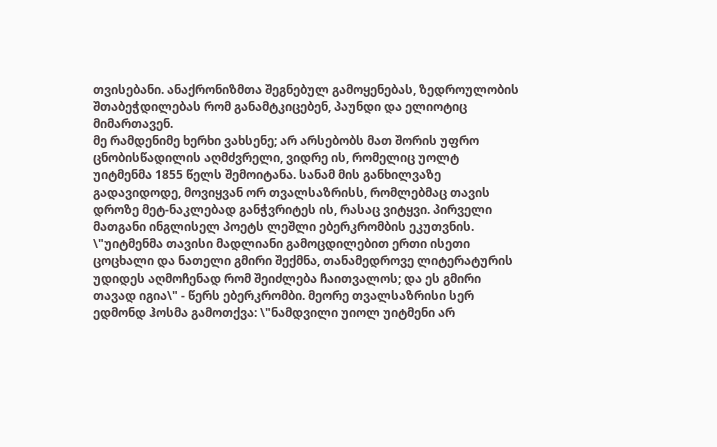თვისებანი. ანაქრონიზმთა შეგნებულ გამოყენებას, ზედროულობის შთაბეჭდილებას რომ განამტკიცებენ, პაუნდი და ელიოტიც მიმართავენ.
მე რამდენიმე ხერხი ვახსენე; არ არსებობს მათ შორის უფრო ცნობისწადილის აღმძვრელი, ვიდრე ის, რომელიც უოლტ უიტმენმა 1855 წელს შემოიტანა. სანამ მის განხილვაზე გადავიდოდე, მოვიყვან ორ თვალსაზრისს, რომლებმაც თავის დროზე მეტ-ნაკლებად განჭვრიტეს ის, რასაც ვიტყვი. პირველი მათგანი ინგლისელ პოეტს ლეშლი ებერკრომბის ეკუთვნის. \"უიტმენმა თავისი მადლიანი გამოცდილებით ერთი ისეთი ცოცხალი და ნათელი გმირი შექმნა, თანამედროვე ლიტერატურის უდიდეს აღმოჩენად რომ შეიძლება ჩაითვალოს; და ეს გმირი თავად იგია\" - წერს ებერკრომბი. მეორე თვალსაზრისი სერ ედმონდ ჰოსმა გამოთქვა: \"ნამდვილი უიოლ უიტმენი არ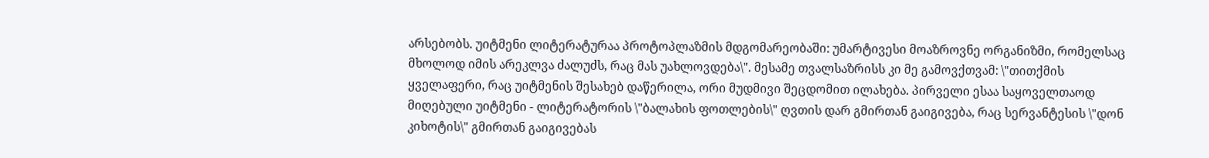არსებობს. უიტმენი ლიტერატურაა პროტოპლაზმის მდგომარეობაში: უმარტივესი მოაზროვნე ორგანიზმი, რომელსაც მხოლოდ იმის არეკლვა ძალუძს, რაც მას უახლოვდება\". მესამე თვალსაზრისს კი მე გამოვქთვამ: \"თითქმის ყველაფერი, რაც უიტმენის შესახებ დაწერილა, ორი მუდმივი შეცდომით ილახება. პირველი ესაა საყოველთაოდ მიღებული უიტმენი - ლიტერატორის \"ბალახის ფოთლების\" ღვთის დარ გმირთან გაიგივება, რაც სერვანტესის \"დონ კიხოტის\" გმირთან გაიგივებას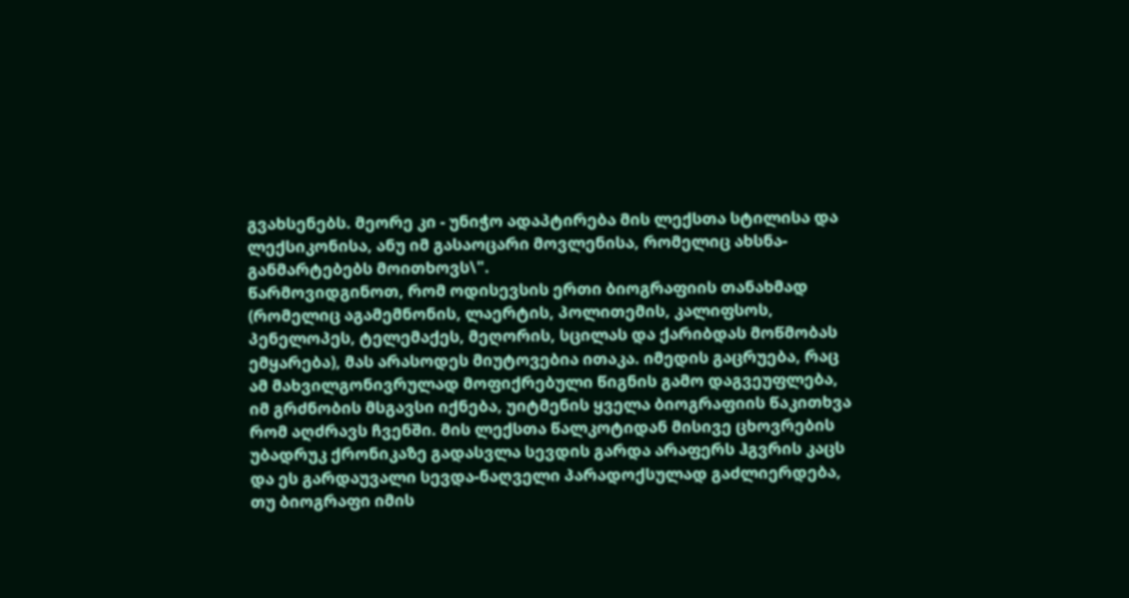გვახსენებს. მეორე კი - უნიჭო ადაპტირება მის ლექსთა სტილისა და ლექსიკონისა, ანუ იმ გასაოცარი მოვლენისა, რომელიც ახსნა-განმარტებებს მოითხოვს\".
წარმოვიდგინოთ, რომ ოდისევსის ერთი ბიოგრაფიის თანახმად (რომელიც აგამემნონის, ლაერტის, პოლითემის, კალიფსოს, პენელოპეს, ტელემაქეს, მეღორის, სცილას და ქარიბდას მოწმობას ემყარება), მას არასოდეს მიუტოვებია ითაკა. იმედის გაცრუება, რაც ამ მახვილგონივრულად მოფიქრებული წიგნის გამო დაგვეუფლება, იმ გრძნობის მსგავსი იქნება, უიტმენის ყველა ბიოგრაფიის წაკითხვა რომ აღძრავს ჩვენში. მის ლექსთა წალკოტიდან მისივე ცხოვრების უბადრუკ ქრონიკაზე გადასვლა სევდის გარდა არაფერს ჰგვრის კაცს და ეს გარდაუვალი სევდა-ნაღველი პარადოქსულად გაძლიერდება, თუ ბიოგრაფი იმის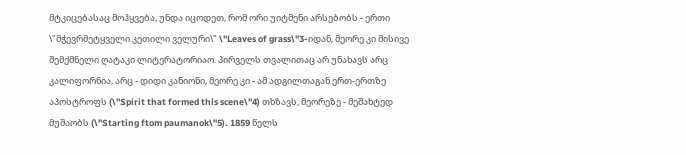მტკიცებასაც მოჰყვება, უნდა იცოდეთ, რომ ორი უიტმენი არსებობს - ერთი \"მჭევრმეტყველი კეთილი ველური\" \"Leaves of grass\"3-იდან, მეორე კი მისივე შემქმნელი ღატაკი ლიტერატორიაო. პირველს თვალითაც არ უნახავს არც კალიფორნია, არც - დიდი კანიონი, მეორე კი - ამ ადგილთაგან ერთ-ერთზე აპოსტროფს (\"Spirit that formed this scene\"4) თხზავს, მეორეზე - მეშახტედ მუშაობს (\"Starting ftom paumanok\"5). 1859 წელს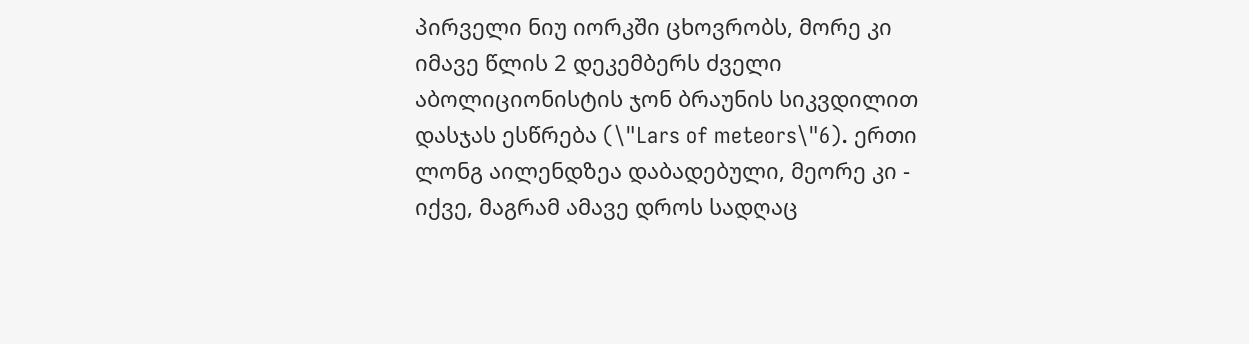პირველი ნიუ იორკში ცხოვრობს, მორე კი იმავე წლის 2 დეკემბერს ძველი აბოლიციონისტის ჯონ ბრაუნის სიკვდილით დასჯას ესწრება (\"Lars of meteors\"6). ერთი ლონგ აილენდზეა დაბადებული, მეორე კი - იქვე, მაგრამ ამავე დროს სადღაც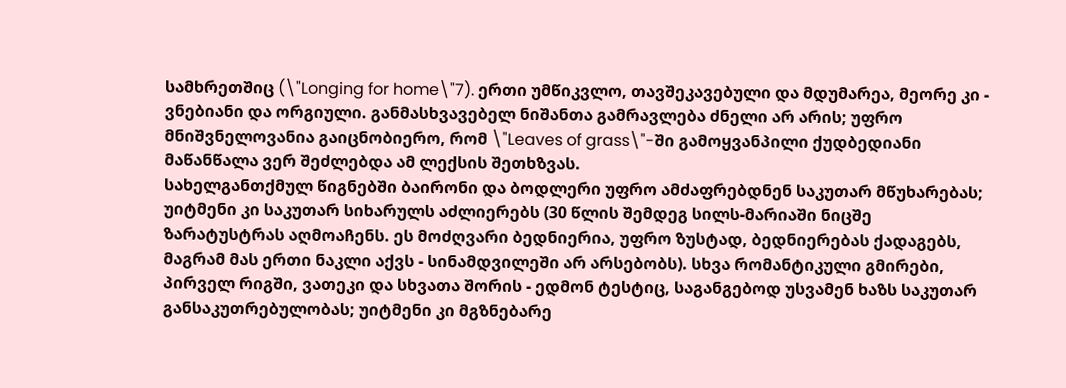სამხრეთშიც (\"Longing for home\"7). ერთი უმწიკვლო, თავშეკავებული და მდუმარეა, მეორე კი - ვნებიანი და ორგიული. განმასხვავებელ ნიშანთა გამრავლება ძნელი არ არის; უფრო მნიშვნელოვანია გაიცნობიერო, რომ \"Leaves of grass\"-ში გამოყვანპილი ქუდბედიანი მაწანწალა ვერ შეძლებდა ამ ლექსის შეთხზვას.
სახელგანთქმულ წიგნებში ბაირონი და ბოდლერი უფრო ამძაფრებდნენ საკუთარ მწუხარებას; უიტმენი კი საკუთარ სიხარულს აძლიერებს (30 წლის შემდეგ სილს-მარიაში ნიცშე ზარატუსტრას აღმოაჩენს. ეს მოძღვარი ბედნიერია, უფრო ზუსტად, ბედნიერებას ქადაგებს, მაგრამ მას ერთი ნაკლი აქვს - სინამდვილეში არ არსებობს). სხვა რომანტიკული გმირები, პირველ რიგში, ვათეკი და სხვათა შორის - ედმონ ტესტიც, საგანგებოდ უსვამენ ხაზს საკუთარ განსაკუთრებულობას; უიტმენი კი მგზნებარე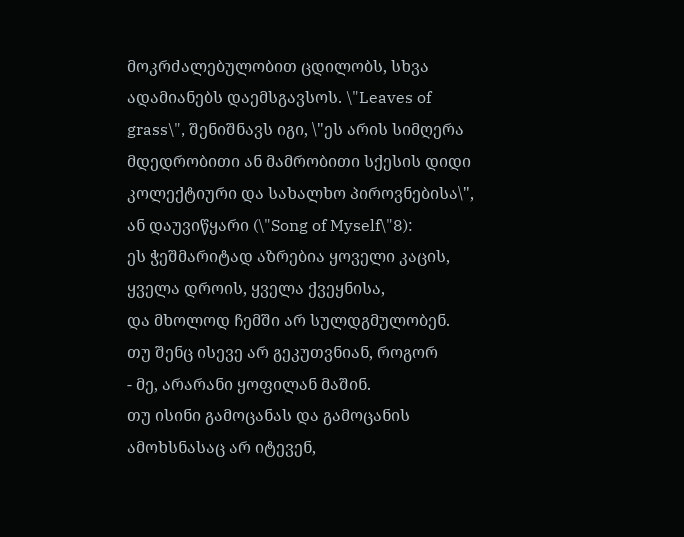მოკრძალებულობით ცდილობს, სხვა ადამიანებს დაემსგავსოს. \"Leaves of grass\", შენიშნავს იგი, \"ეს არის სიმღერა მდედრობითი ან მამრობითი სქესის დიდი კოლექტიური და სახალხო პიროვნებისა\", ან დაუვიწყარი (\"Song of Myself\"8):
ეს ჭეშმარიტად აზრებია ყოველი კაცის,
ყველა დროის, ყველა ქვეყნისა,
და მხოლოდ ჩემში არ სულდგმულობენ.
თუ შენც ისევე არ გეკუთვნიან, როგორ
- მე, არარანი ყოფილან მაშინ.
თუ ისინი გამოცანას და გამოცანის
ამოხსნასაც არ იტევენ,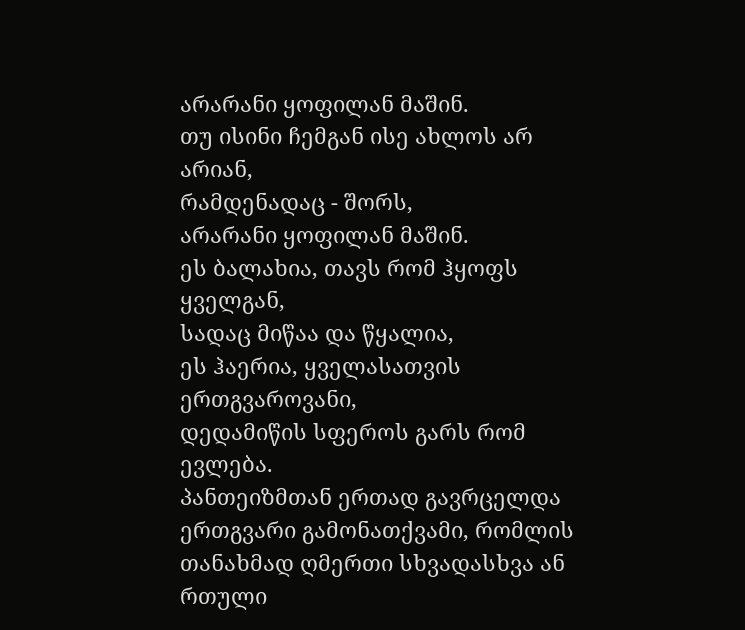არარანი ყოფილან მაშინ.
თუ ისინი ჩემგან ისე ახლოს არ არიან,
რამდენადაც - შორს,
არარანი ყოფილან მაშინ.
ეს ბალახია, თავს რომ ჰყოფს ყველგან,
სადაც მიწაა და წყალია,
ეს ჰაერია, ყველასათვის ერთგვაროვანი,
დედამიწის სფეროს გარს რომ ევლება.
პანთეიზმთან ერთად გავრცელდა ერთგვარი გამონათქვამი, რომლის თანახმად ღმერთი სხვადასხვა ან რთული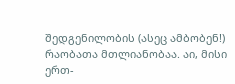შედგენილობის (ასეც ამბობენ!) რაობათა მთლიანობაა. აი, მისი ერთ-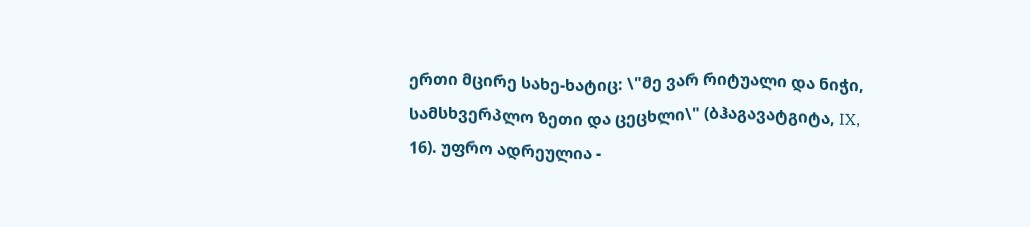ერთი მცირე სახე-ხატიც: \"მე ვარ რიტუალი და ნიჭი, სამსხვერპლო ზეთი და ცეცხლი\" (ბჰაგავატგიტა, IX, 16). უფრო ადრეულია -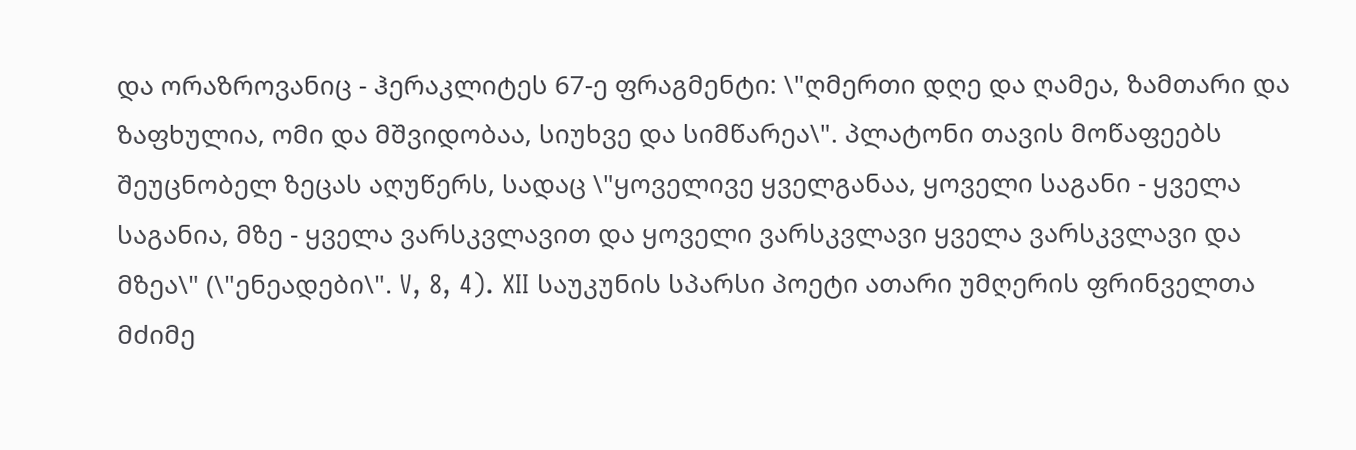და ორაზროვანიც - ჰერაკლიტეს 67-ე ფრაგმენტი: \"ღმერთი დღე და ღამეა, ზამთარი და ზაფხულია, ომი და მშვიდობაა, სიუხვე და სიმწარეა\". პლატონი თავის მოწაფეებს შეუცნობელ ზეცას აღუწერს, სადაც \"ყოველივე ყველგანაა, ყოველი საგანი - ყველა საგანია, მზე - ყველა ვარსკვლავით და ყოველი ვარსკვლავი ყველა ვარსკვლავი და მზეა\" (\"ენეადები\". V, 8, 4). XII საუკუნის სპარსი პოეტი ათარი უმღერის ფრინველთა მძიმე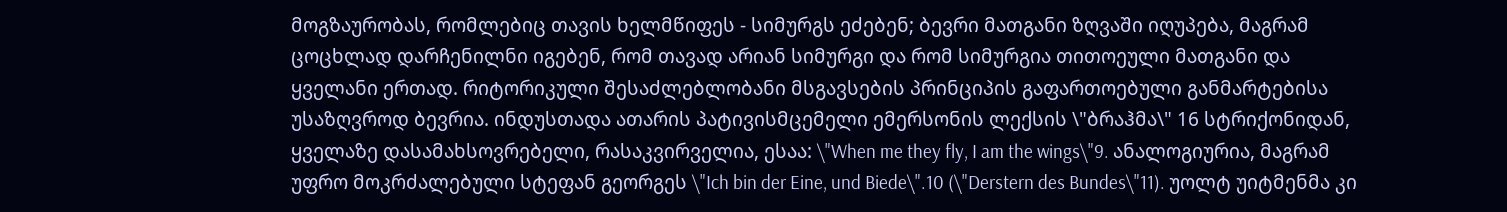მოგზაურობას, რომლებიც თავის ხელმწიფეს - სიმურგს ეძებენ; ბევრი მათგანი ზღვაში იღუპება, მაგრამ ცოცხლად დარჩენილნი იგებენ, რომ თავად არიან სიმურგი და რომ სიმურგია თითოეული მათგანი და ყველანი ერთად. რიტორიკული შესაძლებლობანი მსგავსების პრინციპის გაფართოებული განმარტებისა უსაზღვროდ ბევრია. ინდუსთადა ათარის პატივისმცემელი ემერსონის ლექსის \"ბრაჰმა\" 16 სტრიქონიდან, ყველაზე დასამახსოვრებელი, რასაკვირველია, ესაა: \"When me they fly, I am the wings\"9. ანალოგიურია, მაგრამ უფრო მოკრძალებული სტეფან გეორგეს \"Ich bin der Eine, und Biede\".10 (\"Derstern des Bundes\"11). უოლტ უიტმენმა კი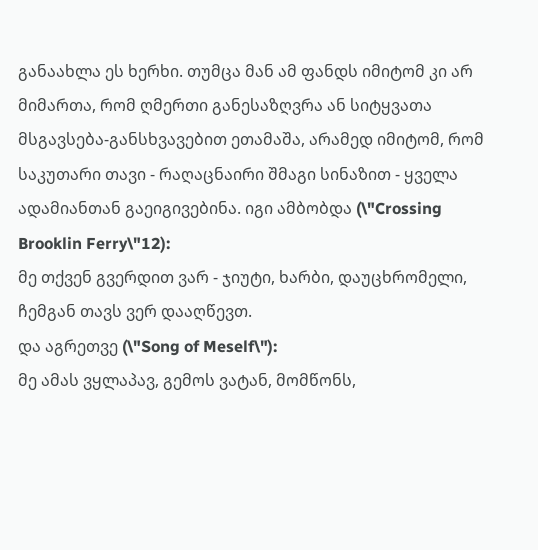განაახლა ეს ხერხი. თუმცა მან ამ ფანდს იმიტომ კი არ მიმართა, რომ ღმერთი განესაზღვრა ან სიტყვათა მსგავსება-განსხვავებით ეთამაშა, არამედ იმიტომ, რომ საკუთარი თავი - რაღაცნაირი შმაგი სინაზით - ყველა ადამიანთან გაეიგივებინა. იგი ამბობდა (\"Crossing Brooklin Ferry\"12):
მე თქვენ გვერდით ვარ - ჯიუტი, ხარბი, დაუცხრომელი, ჩემგან თავს ვერ დააღწევთ.
და აგრეთვე (\"Song of Meself\"):
მე ამას ვყლაპავ, გემოს ვატან, მომწონს,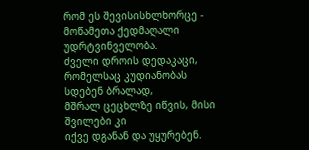რომ ეს შევისისხლხორცე -
მოწამეთა ქედმაღალი უდრტვინველობა.
ძველი დროის დედაკაცი,
რომელსაც კუდიანობას სდებენ ბრალად,
მშრალ ცეცხლზე იწვის, მისი შვილები კი
იქვე დგანან და უყურებენ.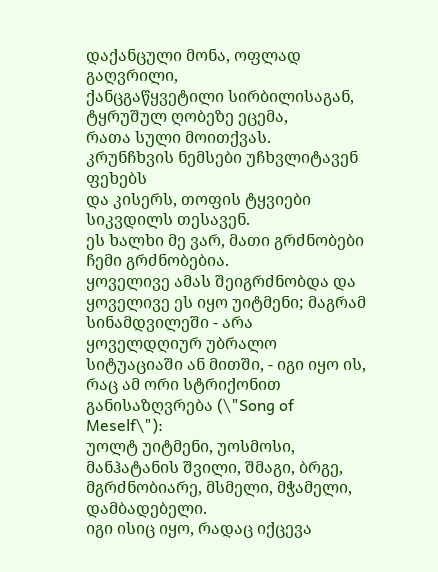დაქანცული მონა, ოფლად გაღვრილი,
ქანცგაწყვეტილი სირბილისაგან,
ტყრუშულ ღობეზე ეცემა,
რათა სული მოითქვას.
კრუნჩხვის ნემსები უჩხვლიტავენ ფეხებს
და კისერს, თოფის ტყვიები
სიკვდილს თესავენ.
ეს ხალხი მე ვარ, მათი გრძნობები ჩემი გრძნობებია.
ყოველივე ამას შეიგრძნობდა და ყოველივე ეს იყო უიტმენი; მაგრამ სინამდვილეში - არა ყოველდღიურ უბრალო სიტუაციაში ან მითში, - იგი იყო ის, რაც ამ ორი სტრიქონით განისაზღვრება (\"Song of Meself\"):
უოლტ უიტმენი, უოსმოსი, მანჰატანის შვილი, შმაგი, ბრგე, მგრძნობიარე, მსმელი, მჭამელი, დამბადებელი.
იგი ისიც იყო, რადაც იქცევა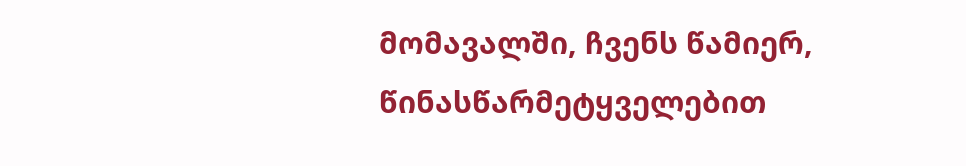მომავალში, ჩვენს წამიერ, წინასწარმეტყველებით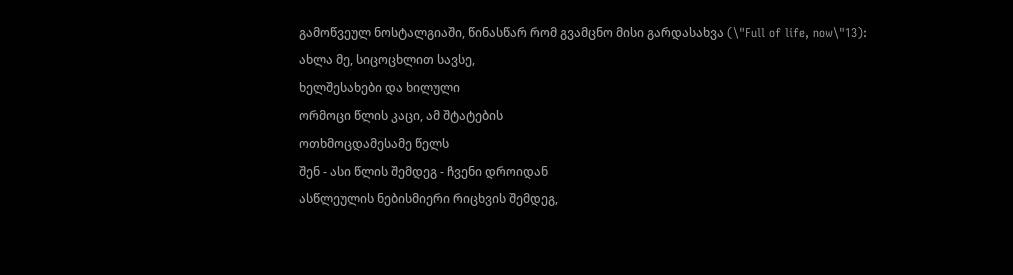გამოწვეულ ნოსტალგიაში, წინასწარ რომ გვამცნო მისი გარდასახვა (\"Full of life, now\"13):
ახლა მე, სიცოცხლით სავსე,
ხელშესახები და ხილული
ორმოცი წლის კაცი, ამ შტატების
ოთხმოცდამესამე წელს
შენ - ასი წლის შემდეგ - ჩვენი დროიდან
ასწლეულის ნებისმიერი რიცხვის შემდეგ,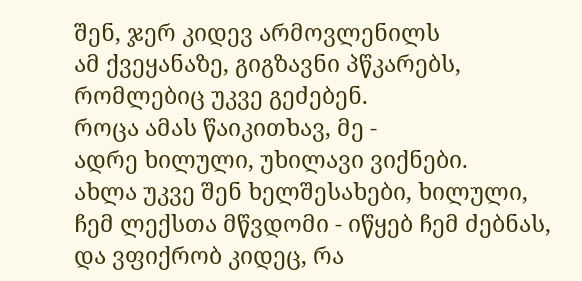შენ, ჯერ კიდევ არმოვლენილს
ამ ქვეყანაზე, გიგზავნი პწკარებს,
რომლებიც უკვე გეძებენ.
როცა ამას წაიკითხავ, მე -
ადრე ხილული, უხილავი ვიქნები.
ახლა უკვე შენ ხელშესახები, ხილული,
ჩემ ლექსთა მწვდომი - იწყებ ჩემ ძებნას,
და ვფიქრობ კიდეც, რა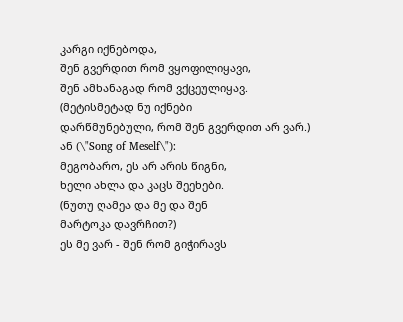კარგი იქნებოდა,
შენ გვერდით რომ ვყოფილიყავი,
შენ ამხანაგად რომ ვქცეულიყავ.
(მეტისმეტად ნუ იქნები
დარწმუნებული, რომ შენ გვერდით არ ვარ.)
ან (\"Song of Meself\"):
მეგობარო, ეს არ არის წიგნი,
ხელი ახლა და კაცს შეეხები.
(ნუთუ ღამეა და მე და შენ
მარტოკა დავრჩით?)
ეს მე ვარ - შენ რომ გიჭირავს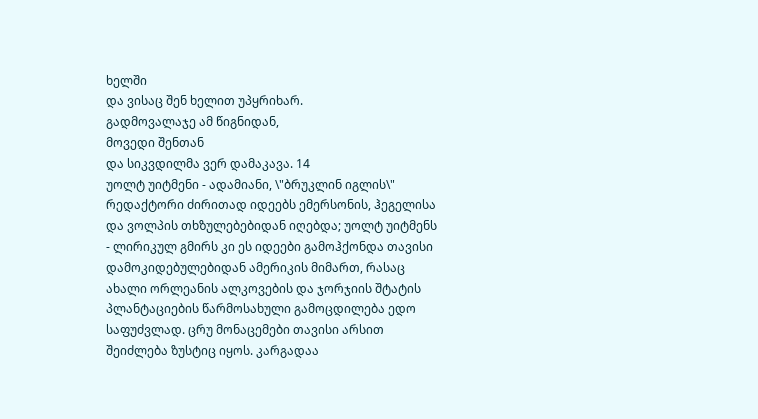ხელში
და ვისაც შენ ხელით უპყრიხარ.
გადმოვალაჯე ამ წიგნიდან,
მოვედი შენთან
და სიკვდილმა ვერ დამაკავა. 14
უოლტ უიტმენი - ადამიანი, \"ბრუკლინ იგლის\" რედაქტორი ძირითად იდეებს ემერსონის, ჰეგელისა და ვოლპის თხზულებებიდან იღებდა; უოლტ უიტმენს - ლირიკულ გმირს კი ეს იდეები გამოჰქონდა თავისი დამოკიდებულებიდან ამერიკის მიმართ, რასაც ახალი ორლეანის ალკოვების და ჯორჯიის შტატის პლანტაციების წარმოსახული გამოცდილება ედო საფუძვლად. ცრუ მონაცემები თავისი არსით შეიძლება ზუსტიც იყოს. კარგადაა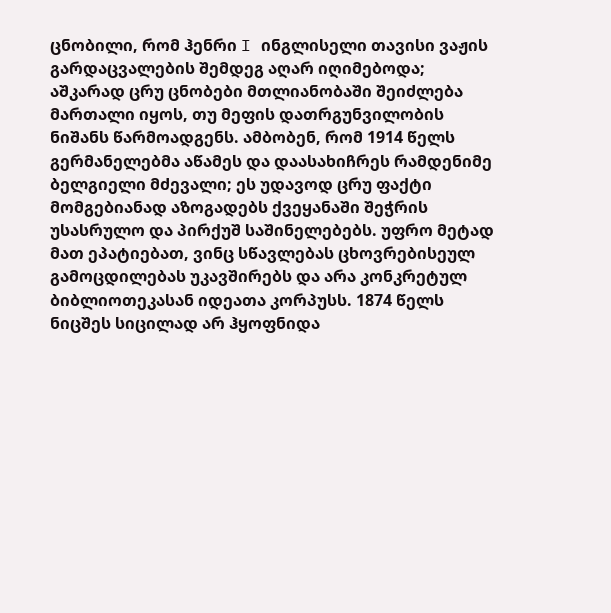ცნობილი, რომ ჰენრი I ინგლისელი თავისი ვაჟის გარდაცვალების შემდეგ აღარ იღიმებოდა; აშკარად ცრუ ცნობები მთლიანობაში შეიძლება მართალი იყოს, თუ მეფის დათრგუნვილობის ნიშანს წარმოადგენს. ამბობენ, რომ 1914 წელს გერმანელებმა აწამეს და დაასახიჩრეს რამდენიმე ბელგიელი მძევალი; ეს უდავოდ ცრუ ფაქტი მომგებიანად აზოგადებს ქვეყანაში შეჭრის უსასრულო და პირქუშ საშინელებებს. უფრო მეტად მათ ეპატიებათ, ვინც სწავლებას ცხოვრებისეულ გამოცდილებას უკავშირებს და არა კონკრეტულ ბიბლიოთეკასან იდეათა კორპუსს. 1874 წელს ნიცშეს სიცილად არ ჰყოფნიდა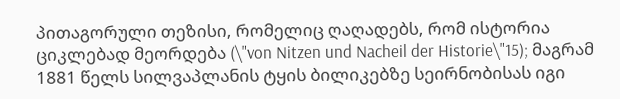პითაგორული თეზისი, რომელიც ღაღადებს, რომ ისტორია ციკლებად მეორდება (\"von Nitzen und Nacheil der Historie\"15); მაგრამ 1881 წელს სილვაპლანის ტყის ბილიკებზე სეირნობისას იგი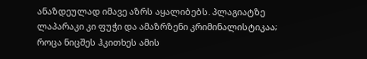ანაზდეულად იმავე აზრს აყალიბებს. პლაგიატზე ლაპარაკი კი ფუჭი და ამაზრზენი კრიმინალისტიკაა; როცა ნიცშეს ჰკითხეს ამის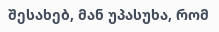შესახებ, მან უპასუხა, რომ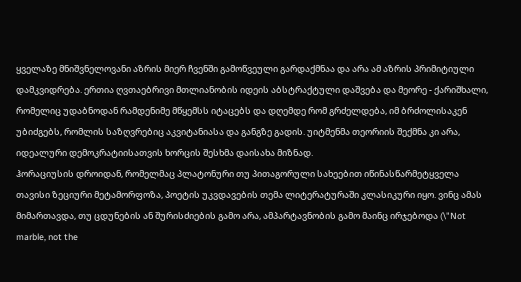ყველაზე მნიშვნელოვანი აზრის მიერ ჩვენში გამოწვეული გარდაქმნაა და არა ამ აზრის პრიმიტიული დამკვიდრება. ერთია ღვთაებრივი მთლიანობის იდეის აბსტრაქტული დაშვება და მეორე - ქარიშხალი, რომელიც უდაბნოდან რამდენიმე მწყემსს იტაცებს და დღემდე რომ გრძელდება, იმ ბრძოლისაკენ უბიძგებს, რომლის საზღვრებიც აკვიტანიასა და განგზე გადის. უიტმენმა თეორიის შექმნა კი არა, იდეალური დემოკრატიისათვის ხორცის შესხმა დაისახა მიზნად.
ჰორაციუსის დროიდან, რომელმაც პლატონური თუ პითაგორული სახეებით იწინასწარმეტყველა თავისი ზეციური მეტამორფოზა, პოეტის უკვდავების თემა ლიტერატურაში კლასიკური იყო. ვინც ამას მიმართავდა, თუ ცდუნების ან შურისძიების გამო არა, ამპარტავნობის გამო მაინც ირჯებოდა (\"Not marble, not the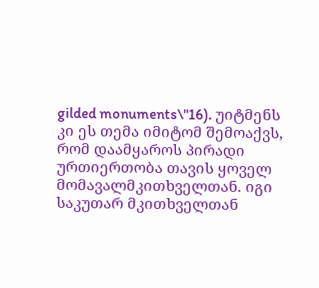gilded monuments\"16). უიტმენს კი ეს თემა იმიტომ შემოაქვს, რომ დაამყაროს პირადი ურთიერთობა თავის ყოველ მომავალმკითხველთან. იგი საკუთარ მკითხველთან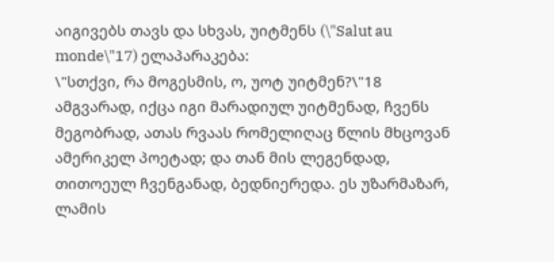აიგივებს თავს და სხვას, უიტმენს (\"Salut au monde\"17) ელაპარაკება:
\"სთქვი, რა მოგესმის, ო, უოტ უიტმენ?\"18
ამგვარად, იქცა იგი მარადიულ უიტმენად, ჩვენს მეგობრად, ათას რვაას რომელიღაც წლის მხცოვან ამერიკელ პოეტად; და თან მის ლეგენდად, თითოეულ ჩვენგანად, ბედნიერედა. ეს უზარმაზარ, ლამის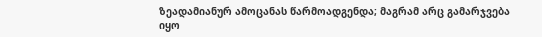ზეადამიანურ ამოცანას წარმოადგენდა; მაგრამ არც გამარჯვება იყო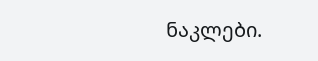ნაკლები.